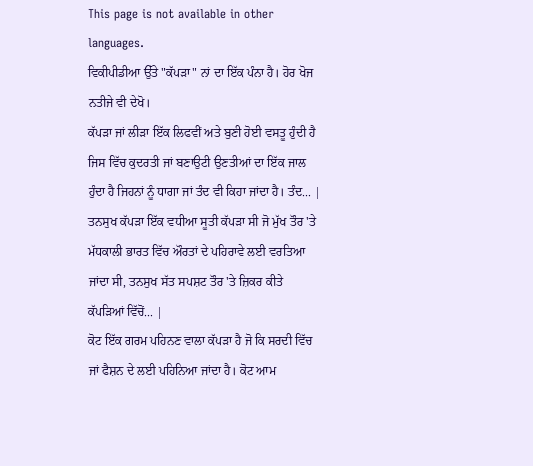This page is not available in other languages.
ਵਿਕੀਪੀਡੀਆ ਉੱਤੇ "ਕੱਪੜਾ" ਨਾਂ ਦਾ ਇੱਕ ਪੰਨਾ ਹੈ। ਹੋਰ ਖੋਜ ਨਤੀਜੇ ਵੀ ਦੇਖੋ।
ਕੱਪੜਾ ਜਾਂ ਲੀੜਾ ਇੱਕ ਲਿਫਵੀਂ ਅਤੇ ਬੁਣੀ ਹੋਈ ਵਸਤੂ ਹੁੰਦੀ ਹੈ ਜਿਸ ਵਿੱਚ ਕੁਦਰਤੀ ਜਾਂ ਬਣਾਉਟੀ ਉਣਤੀਆਂ ਦਾ ਇੱਕ ਜਾਲ ਹੁੰਦਾ ਹੈ ਜਿਹਨਾਂ ਨੂੰ ਧਾਗਾ ਜਾਂ ਤੰਦ ਵੀ ਕਿਹਾ ਜਾਂਦਾ ਹੈ। ਤੰਦ... |
ਤਨਸੁਖ ਕੱਪੜਾ ਇੱਕ ਵਧੀਆ ਸੂਤੀ ਕੱਪੜਾ ਸੀ ਜੋ ਮੁੱਖ ਤੌਰ 'ਤੇ ਮੱਧਕਾਲੀ ਭਾਰਤ ਵਿੱਚ ਔਰਤਾਂ ਦੇ ਪਹਿਰਾਵੇ ਲਈ ਵਰਤਿਆ ਜਾਂਦਾ ਸੀ, ਤਨਸੁਖ ਸੱਤ ਸਪਸ਼ਟ ਤੌਰ 'ਤੇ ਜ਼ਿਕਰ ਕੀਤੇ ਕੱਪੜਿਆਂ ਵਿੱਚੋਂ... |
ਕੋਟ ਇੱਕ ਗਰਮ ਪਹਿਨਣ ਵਾਲਾ ਕੱਪੜਾ ਹੈ ਜੋ ਕਿ ਸਰਦੀ ਵਿੱਚ ਜਾਂ ਫੈਸ਼ਨ ਦੇ ਲਈ ਪਹਿਨਿਆ ਜਾਂਦਾ ਹੈ। ਕੋਟ ਆਮ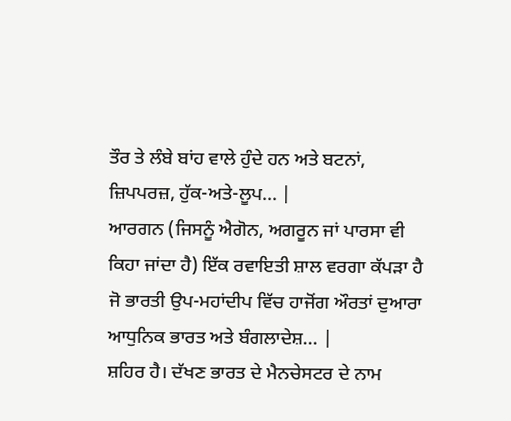ਤੌਰ ਤੇ ਲੰਬੇ ਬਾਂਹ ਵਾਲੇ ਹੁੰਦੇ ਹਨ ਅਤੇ ਬਟਨਾਂ, ਜ਼ਿਪਪਰਜ਼, ਹੁੱਕ-ਅਤੇ-ਲੂਪ... |
ਆਰਗਨ (ਜਿਸਨੂੰ ਐਗੋਨ, ਅਗਰੂਨ ਜਾਂ ਪਾਰਸਾ ਵੀ ਕਿਹਾ ਜਾਂਦਾ ਹੈ) ਇੱਕ ਰਵਾਇਤੀ ਸ਼ਾਲ ਵਰਗਾ ਕੱਪੜਾ ਹੈ ਜੋ ਭਾਰਤੀ ਉਪ-ਮਹਾਂਦੀਪ ਵਿੱਚ ਹਾਜੋਂਗ ਔਰਤਾਂ ਦੁਆਰਾ ਆਧੁਨਿਕ ਭਾਰਤ ਅਤੇ ਬੰਗਲਾਦੇਸ਼... |
ਸ਼ਹਿਰ ਹੈ। ਦੱਖਣ ਭਾਰਤ ਦੇ ਮੈਨਚੇਸਟਰ ਦੇ ਨਾਮ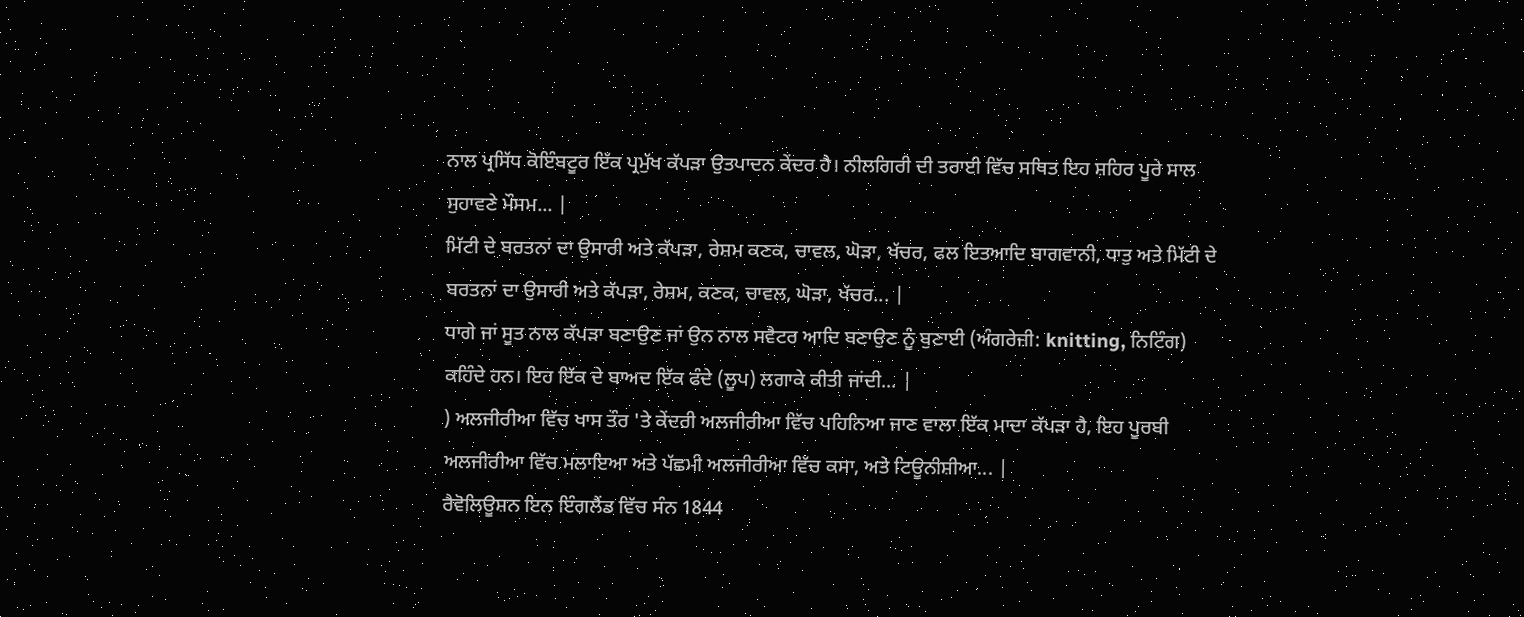ਨਾਲ ਪ੍ਰਸਿੱਧ ਕੋਇੰਬਟੂਰ ਇੱਕ ਪ੍ਰਮੁੱਖ ਕੱਪੜਾ ਉਤਪਾਦਨ ਕੇਂਦਰ ਹੈ। ਨੀਲਗਿਰੀ ਦੀ ਤਰਾਈ ਵਿੱਚ ਸਥਿਤ ਇਹ ਸ਼ਹਿਰ ਪੂਰੇ ਸਾਲ ਸੁਹਾਵਣੇ ਮੌਸਮ... |
ਮਿੱਟੀ ਦੇ ਬਰਤਨਾਂ ਦਾ ਉਸਾਰੀ ਅਤੇ ਕੱਪੜਾ, ਰੇਸ਼ਮ ਕਣਕ, ਚਾਵਲ, ਘੋੜਾ, ਖੱਚਰ, ਫਲ ਇਤਆਦਿ ਬਾਗਵਾਨੀ, ਧਾਤੁ ਅਤੇ ਮਿੱਟੀ ਦੇ ਬਰਤਨਾਂ ਦਾ ਉਸਾਰੀ ਅਤੇ ਕੱਪੜਾ, ਰੇਸ਼ਮ, ਕਣਕ, ਚਾਵਲ, ਘੋੜਾ, ਖੱਚਰ... |
ਧਾਗੇ ਜਾਂ ਸੂਤ ਨਾਲ ਕੱਪੜਾ ਬਣਾਉਣ ਜਾਂ ਉਨ ਨਾਲ ਸਵੈਟਰ ਆਦਿ ਬਣਾਉਣ ਨੂੰ ਬੁਣਾਈ (ਅੰਗਰੇਜ਼ੀ: knitting, ਨਿਟਿੰਗ) ਕਹਿੰਦੇ ਹਨ। ਇਹ ਇੱਕ ਦੇ ਬਾਅਦ ਇੱਕ ਫੰਦੇ (ਲੂਪ) ਲਗਾਕੇ ਕੀਤੀ ਜਾਂਦੀ... |
) ਅਲਜੀਰੀਆ ਵਿੱਚ ਖਾਸ ਤੌਰ 'ਤੇ ਕੇਂਦਰੀ ਅਲਜੀਰੀਆ ਵਿੱਚ ਪਹਿਨਿਆ ਜਾਣ ਵਾਲਾ ਇੱਕ ਮਾਦਾ ਕੱਪੜਾ ਹੈ, ਇਹ ਪੂਰਬੀ ਅਲਜੀਰੀਆ ਵਿੱਚ ਮਲਾਇਆ ਅਤੇ ਪੱਛਮੀ ਅਲਜੀਰੀਆ ਵਿੱਚ ਕਸਾ, ਅਤੇ ਟਿਊਨੀਸ਼ੀਆ... |
ਰੈਵੋਲਿਊਸ਼ਨ ਇਨ ਇੰਗਲੈਂਡ ਵਿੱਚ ਸੰਨ 1844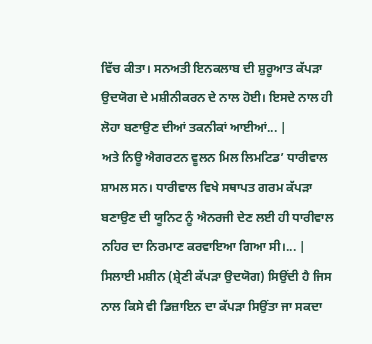ਵਿੱਚ ਕੀਤਾ। ਸਨਅਤੀ ਇਨਕਲਾਬ ਦੀ ਸ਼ੁਰੂਆਤ ਕੱਪੜਾ ਉਦਯੋਗ ਦੇ ਮਸ਼ੀਨੀਕਰਨ ਦੇ ਨਾਲ ਹੋਈ। ਇਸਦੇ ਨਾਲ ਹੀ ਲੋਹਾ ਬਣਾਉਣ ਦੀਆਂ ਤਕਨੀਕਾਂ ਆਈਆਂ... |
ਅਤੇ ਨਿਊ ਐਗਰਟਨ ਵੂਲਨ ਮਿਲ ਲਿਮਟਿਡ’ ਧਾਰੀਵਾਲ ਸ਼ਾਮਲ ਸਨ। ਧਾਰੀਵਾਲ ਵਿਖੇ ਸਥਾਪਤ ਗਰਮ ਕੱਪੜਾ ਬਣਾਉਣ ਦੀ ਯੂਨਿਟ ਨੂੰ ਐਨਰਜੀ ਦੇਣ ਲਈ ਹੀ ਧਾਰੀਵਾਲ ਨਹਿਰ ਦਾ ਨਿਰਮਾਣ ਕਰਵਾਇਆ ਗਿਆ ਸੀ।... |
ਸਿਲਾਈ ਮਸ਼ੀਨ (ਸ਼੍ਰੇਣੀ ਕੱਪੜਾ ਉਦਯੋਗ) ਸਿਉਂਦੀ ਹੈ ਜਿਸ ਨਾਲ ਕਿਸੇ ਵੀ ਡਿਜ਼ਾਇਨ ਦਾ ਕੱਪੜਾ ਸਿਉਂਤਾ ਜਾ ਸਕਦਾ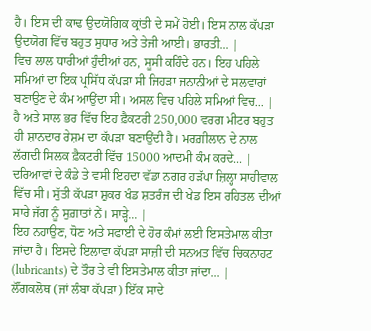ਹੈ। ਇਸ ਦੀ ਕਾਢ ਉਦਯੋਗਿਕ ਕ੍ਰਾਂਤੀ ਦੇ ਸਮੇਂ ਹੋਈ। ਇਸ ਨਾਲ ਕੱਪੜਾ ਉਦਯੋਗ ਵਿੱਚ ਬਹੁਤ ਸੁਧਾਰ ਅਤੇ ਤੇਜੀ ਆਈ। ਭਾਰਤੀ... |
ਵਿਚ ਲਾਲ ਧਾਰੀਆਂ ਹੁੰਦੀਆਂ ਹਨ, ਸੂਸੀ ਕਹਿੰਦੇ ਹਨ। ਇਹ ਪਹਿਲੇ ਸਮਿਆਂ ਦਾ ਇਕ ਪ੍ਰਸਿੱਧ ਕੱਪੜਾ ਸੀ ਜਿਹੜਾ ਜਨਾਨੀਆਂ ਦੇ ਸਲਵਾਰਾਂ ਬਣਾਉਣ ਦੇ ਕੰਮ ਆਉਂਦਾ ਸੀ। ਅਸਲ ਵਿਚ ਪਹਿਲੇ ਸਮਿਆਂ ਵਿਚ... |
ਹੈ ਅਤੇ ਸਾਲ ਭਰ ਵਿੱਚ ਇਹ ਫ਼ੈਕਟਰੀ 250,000 ਵਰਗ ਮੀਟਰ ਬਹੁਤ ਹੀ ਸ਼ਾਨਦਾਰ ਰੇਸ਼ਮ ਦਾ ਕੱਪੜਾ ਬਣਾਉਂਦੀ ਹੈ। ਮਰਗ਼ੀਲਾਨ ਦੇ ਨਾਲ ਲੱਗਦੀ ਸਿਲਕ ਫ਼ੈਕਟਰੀ ਵਿੱਚ 15000 ਆਦਮੀ ਕੰਮ ਕਰਦੇ... |
ਦਰਿਆਵਾਂ ਦੇ ਕੰਡੇ ਤੇ ਵਸੀ ਇਹਦਾ ਵੱਡਾ ਨਗਰ ਹੜੱਪਾ ਜ਼ਿਲ੍ਹਾ ਸਾਹੀਵਾਲ ਵਿੱਚ ਸੀ। ਸੁੱਤੀ ਕੱਪੜਾ ਸ਼ੁਕਰ ਖੰਡ ਸ਼ਤਰੰਜ ਦੀ ਖੇਡ ਇਸ ਰਹਿਤਲ ਦੀਆਂ ਸਾਰੇ ਜੱਗ ਨੂੰ ਸੁਗ਼ਾਤਾਂ ਨੇਂ। ਸਾੜ੍ਹੇ... |
ਇਹ ਨਹਾਉਣ, ਧੋਣ ਅਤੇ ਸਫਾਈ ਦੇ ਹੋਰ ਕੰਮਾਂ ਲਈ ਇਸਤੇਮਾਲ ਕੀਤਾ ਜਾਂਦਾ ਹੈ। ਇਸਦੇ ਇਲਾਵਾ ਕੱਪੜਾ ਸਾਜ਼ੀ ਦੀ ਸਨਅਤ ਵਿੱਚ ਚਿਕਨਾਹਟ (lubricants) ਦੇ ਤੌਰ ਤੇ ਵੀ ਇਸਤੇਮਾਲ ਕੀਤਾ ਜਾਂਦਾ... |
ਲੌਂਗਕਲੋਥ (ਜਾਂ ਲੰਬਾ ਕੱਪੜਾ) ਇੱਕ ਸਾਦੇ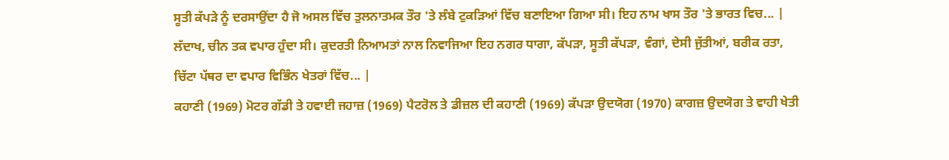ਸੂਤੀ ਕੱਪੜੇ ਨੂੰ ਦਰਸਾਉਂਦਾ ਹੈ ਜੋ ਅਸਲ ਵਿੱਚ ਤੁਲਨਾਤਮਕ ਤੌਰ 'ਤੇ ਲੰਬੇ ਟੁਕੜਿਆਂ ਵਿੱਚ ਬਣਾਇਆ ਗਿਆ ਸੀ। ਇਹ ਨਾਮ ਖਾਸ ਤੌਰ 'ਤੇ ਭਾਰਤ ਵਿਚ... |
ਲੱਦਾਖ, ਚੀਨ ਤਕ ਵਪਾਰ ਹੁੰਦਾ ਸੀ। ਕੁਦਰਤੀ ਨਿਆਮਤਾਂ ਨਾਲ ਨਿਵਾਜਿਆ ਇਹ ਨਗਰ ਧਾਗਾ, ਕੱਪੜਾ, ਸੂਤੀ ਕੱਪੜਾ, ਵੰਗਾਂ, ਦੇਸੀ ਜੁੱਤੀਆਂ, ਬਰੀਕ ਰਤਾ, ਚਿੱਟਾ ਪੱਥਰ ਦਾ ਵਪਾਰ ਵਿਭਿੰਨ ਖੇਤਰਾਂ ਵਿੱਚ... |
ਕਹਾਣੀ (1969) ਮੋਟਰ ਗੱਡੀ ਤੇ ਹਵਾਈ ਜਹਾਜ਼ (1969) ਪੈਟਰੋਲ ਤੇ ਡੀਜ਼ਲ ਦੀ ਕਹਾਣੀ (1969) ਕੱਪੜਾ ਉਦਯੋਗ (1970) ਕਾਗਜ਼ ਉਦਯੋਗ ਤੇ ਵਾਹੀ ਖੇਤੀ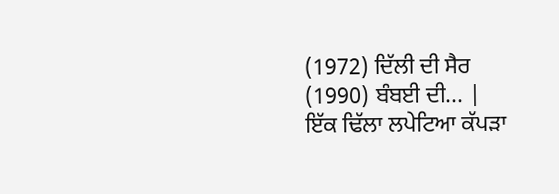(1972) ਦਿੱਲੀ ਦੀ ਸੈਰ (1990) ਬੰਬਈ ਦੀ... |
ਇੱਕ ਢਿੱਲਾ ਲਪੇਟਿਆ ਕੱਪੜਾ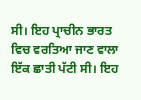ਸੀ। ਇਹ ਪ੍ਰਾਚੀਨ ਭਾਰਤ ਵਿਚ ਵਰਤਿਆ ਜਾਣ ਵਾਲਾ ਇੱਕ ਛਾਤੀ ਪੱਟੀ ਸੀ। ਇਹ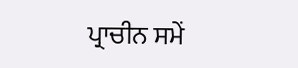ਪ੍ਰਾਚੀਨ ਸਮੇਂ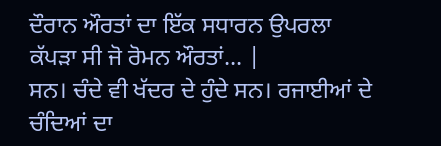ਦੌਰਾਨ ਔਰਤਾਂ ਦਾ ਇੱਕ ਸਧਾਰਨ ਉਪਰਲਾ ਕੱਪੜਾ ਸੀ ਜੋ ਰੋਮਨ ਔਰਤਾਂ... |
ਸਨ। ਚੰਦੇ ਵੀ ਖੱਦਰ ਦੇ ਹੁੰਦੇ ਸਨ। ਰਜਾਈਆਂ ਦੇ ਚੰਦਿਆਂ ਦਾ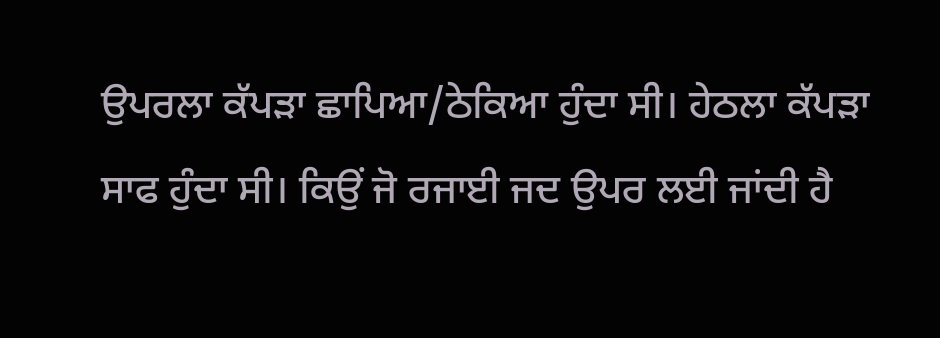ਉਪਰਲਾ ਕੱਪੜਾ ਛਾਪਿਆ/ਠੇਕਿਆ ਹੁੰਦਾ ਸੀ। ਹੇਠਲਾ ਕੱਪੜਾ ਸਾਫ ਹੁੰਦਾ ਸੀ। ਕਿਉਂ ਜੋ ਰਜਾਈ ਜਦ ਉਪਰ ਲਈ ਜਾਂਦੀ ਹੈ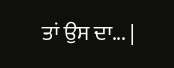ਤਾਂ ਉਸ ਦਾ... |